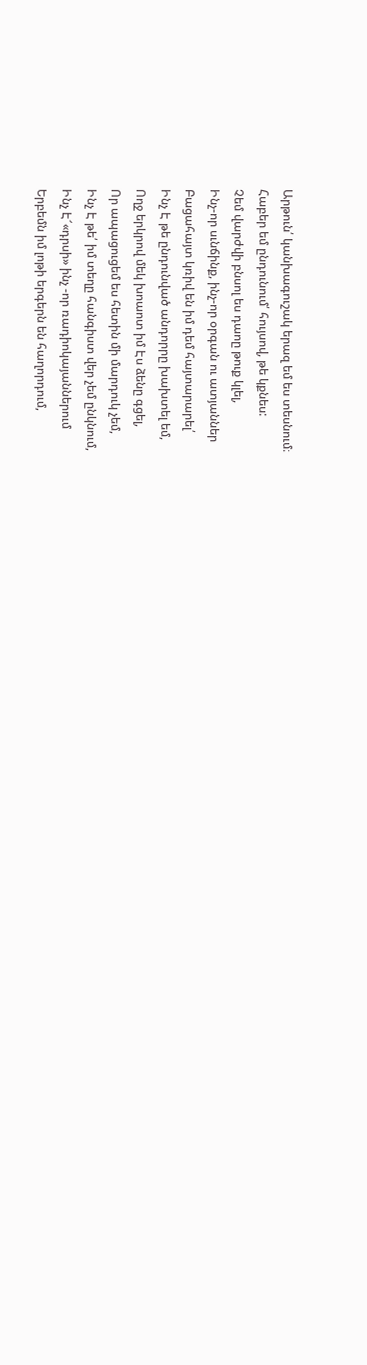Արթուն՛ կանխագուշակ երազ եմ ես տեսնում։
Հաբեր եմ ընդունում՛ հույսով, թե կքնես:
Չեմ վարժվի բնսոլ ես դաոը թուք կլել,
Ինչ-որ սւնճինք, ինչ-որ օրգան ու ատյաններ
Բացահայտ կռիվ են իմ դեմ հայտարարել՛
Ինչ Է թե ընդունված անդորրը խախտել եմ,
Ողջ երկրով մեկ խոաոտ իմ Էս ձենը գցել,
Որ ապացուցեմ ես հետին մի մարդուկ չեմ,
Ինչ Է թե՛ իմ տեղը հանգիստ վեր չեմ ընկնում,
Ինչ Է՜«դրսի» ինչ -որ ռադիոկայաններում
Երբեմն իմ լոթի երգերն են հաղորդում,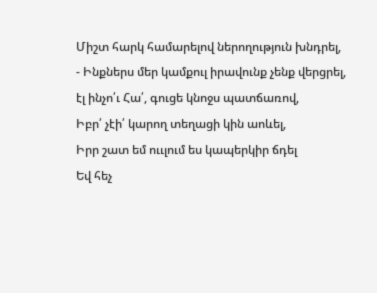Միշտ հարկ համարելով ներողություն խնդրել,
- Ինքներս մեր կամքուլ իրավունք չենք վերցրել,
էլ ինչո՛ւ Հա՛, գուցե կնոջս պատճառով,
Իբր՛ չէի՛ կարող տեղացի կին աոևել,
Իրր շատ եմ ոււլում ես կապերկիր ճդել
Եվ հեչ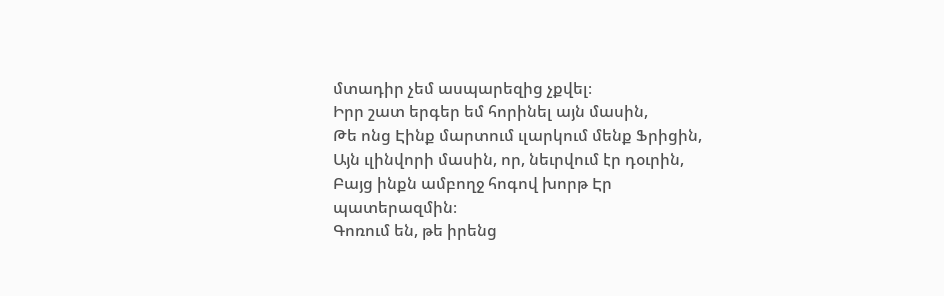մտադիր չեմ ասպարեզից չքվել։
Իրր շատ երգեր եմ հորինել այն մասին,
Թե ոնց Էինք մարտում ւլարկում մենք Ֆրիցին,
Այն ւլինվորի մասին, որ, նեւրվում էր դօւրին,
Բայց ինքն ամբողջ հոգով խորթ Էր պատերազմին։
Գոռում են, թե իրենց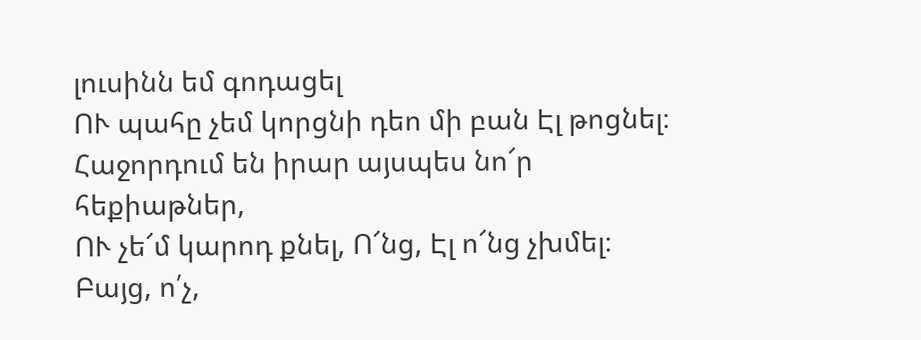լուսինն եմ գոդացել
ՈՒ պահը չեմ կորցնի դեո մի բան Էլ թոցնել։
Հաջորդում են իրար այսպես նո՜ր հեքիաթներ,
ՈՒ չե՜մ կարոդ քնել, Ո՜նց, Էլ ո՜նց չխմել։
Բայց, ո՛չ,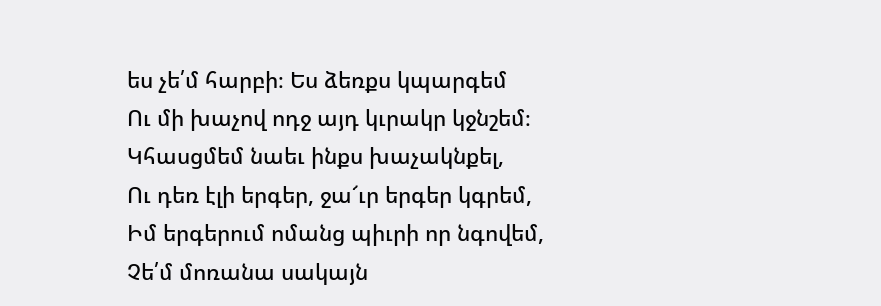ես չե՛մ հարբի։ Ես ձեռքս կպարգեմ
Ու մի խաչով ոդջ այդ կւրակր կջնշեմ։
Կհասցմեմ նաեւ ինքս խաչակնքել,
Ու դեռ էլի երգեր, ջա՜ւր երգեր կգրեմ,
Իմ երգերում ոմանց պիւրի որ նգովեմ,
Չե՛մ մոռանա սակայն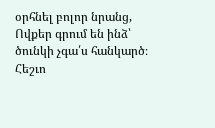օրհնել բոլոր նրանց,
Ովքեր գրում են ինձ՝ ծունկի չգա՛ս հանկարծ։
Հեշւո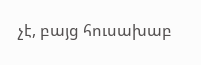չէ, բայց հուսախաբ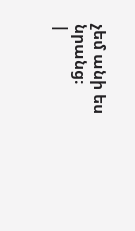չեմ անի ես նրանց։
|